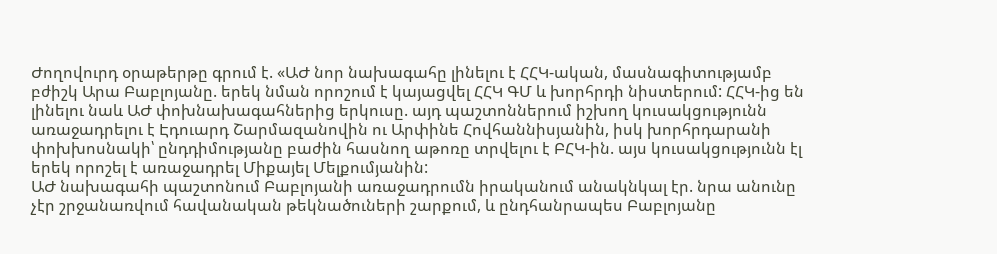Ժողովուրդ օրաթերթը գրում է. «ԱԺ նոր նախագահը լինելու է ՀՀԿ-ական, մասնագիտությամբ բժիշկ Արա Բաբլոյանը. երեկ նման որոշում է կայացվել ՀՀԿ ԳՄ և խորհրդի նիստերում: ՀՀԿ-ից են լինելու նաև ԱԺ փոխնախագահներից երկուսը. այդ պաշտոններում իշխող կուսակցությունն առաջադրելու է Էդուարդ Շարմազանովին ու Արփինե Հովհաննիսյանին, իսկ խորհրդարանի փոխխոսնակի՝ ընդդիմությանը բաժին հասնող աթոռը տրվելու է ԲՀԿ-ին. այս կուսակցությունն էլ երեկ որոշել է առաջադրել Միքայել Մելքումյանին:
ԱԺ նախագահի պաշտոնում Բաբլոյանի առաջադրումն իրականում անակնկալ էր. նրա անունը չէր շրջանառվում հավանական թեկնածուների շարքում, և ընդհանրապես Բաբլոյանը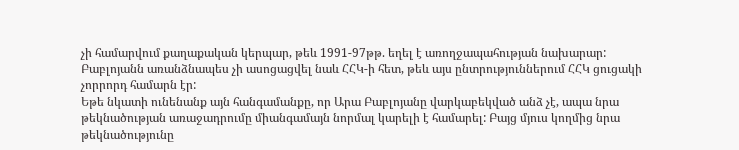չի համարվում քաղաքական կերպար, թեև 1991-97թթ. եղել է առողջապահության նախարար: Բաբլոյանն առանձնապես չի ասոցացվել նաև ՀՀԿ-ի հետ, թեև այս ընտրություններում ՀՀԿ ցուցակի չորրորդ համարն էր:
Եթե նկատի ունենանք այն հանգամանքը, որ Արա Բաբլոյանը վարկաբեկված անձ չէ, ապա նրա թեկնածության առաջադրումը միանգամայն նորմալ կարելի է համարել: Բայց մյուս կողմից նրա թեկնածությունը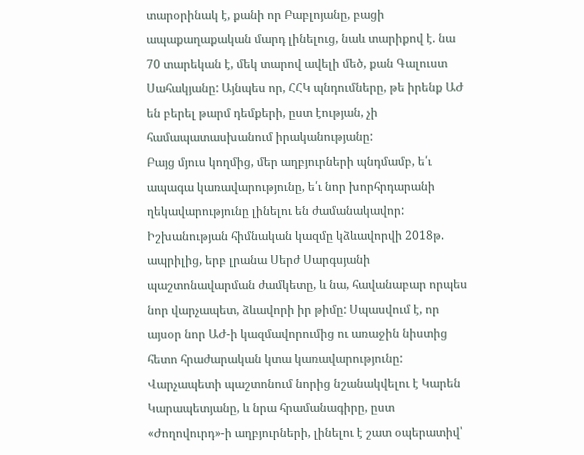տարօրինակ է, քանի որ Բաբլոյանը, բացի ապաքաղաքական մարդ լինելուց, նաև տարիքով է. նա 70 տարեկան է, մեկ տարով ավելի մեծ, քան Գալուստ Սահակյանը: Այնպես որ, ՀՀԿ պնդումները, թե իրենք ԱԺ են բերել թարմ դեմքերի, ըստ էության, չի համապատասխանում իրականությանը:
Բայց մյուս կողմից, մեր աղբյուրների պնդմամբ, ե՛ւ ապագա կառավարությունը, ե՛ւ նոր խորհրդարանի ղեկավարությունը լինելու են ժամանակավոր: Իշխանության հիմնական կազմը կձևավորվի 2018թ. ապրիլից, երբ լրանա Սերժ Սարգսյանի պաշտոնավարման ժամկետը, և նա, հավանաբար որպես նոր վարչապետ, ձևավորի իր թիմը: Սպասվում է, որ այսօր նոր ԱԺ-ի կազմավորումից ու առաջին նիստից հետո հրաժարական կտա կառավարությունը: Վարչապետի պաշտոնում նորից նշանակվելու է Կարեն Կարապետյանը, և նրա հրամանագիրը, ըստ «Ժողովուրդ»-ի աղբյուրների, լինելու է շատ օպերատիվ՝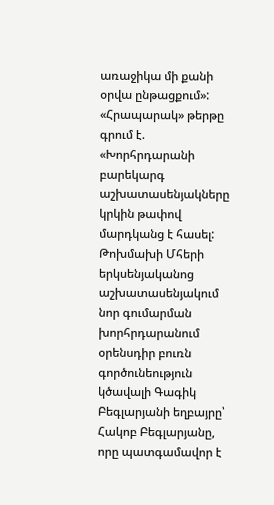առաջիկա մի քանի օրվա ընթացքում»:
«Հրապարակ» թերթը գրում է. «Խորհրդարանի բարեկարգ աշխատասենյակները կրկին թափով մարդկանց է հասել: Թոխմախի Մհերի երկսենյականոց աշխատասենյակում նոր գումարման խորհրդարանում օրենսդիր բուռն գործունեություն կծավալի Գագիկ Բեգլարյանի եղբայրը՝ Հակոբ Բեգլարյանը, որը պատգամավոր է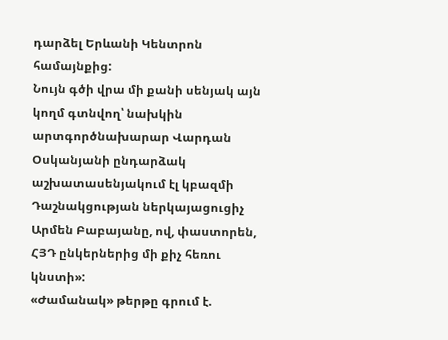դարձել Երևանի Կենտրոն համայնքից:
Նույն գծի վրա մի քանի սենյակ այն կողմ գտնվող՝ նախկին արտգործնախարար Վարդան Օսկանյանի ընդարձակ աշխատասենյակում էլ կբազմի Դաշնակցության ներկայացուցիչ Արմեն Բաբայանը, ով, փաստորեն, ՀՅԴ ընկերներից մի քիչ հեռու կնստի»:
«Ժամանակ» թերթը գրում է.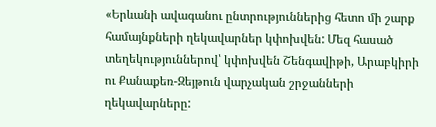«Երևանի ավագանու ընտրություններից հետո մի շարք համայնքների ղեկավարներ կփոխվեն: Մեզ հասած տեղեկություններով՝ կփոխվեն Շենգավիթի, Արաբկիրի ու Քանաքեռ-Զեյթուն վարչական շրջանների ղեկավարները: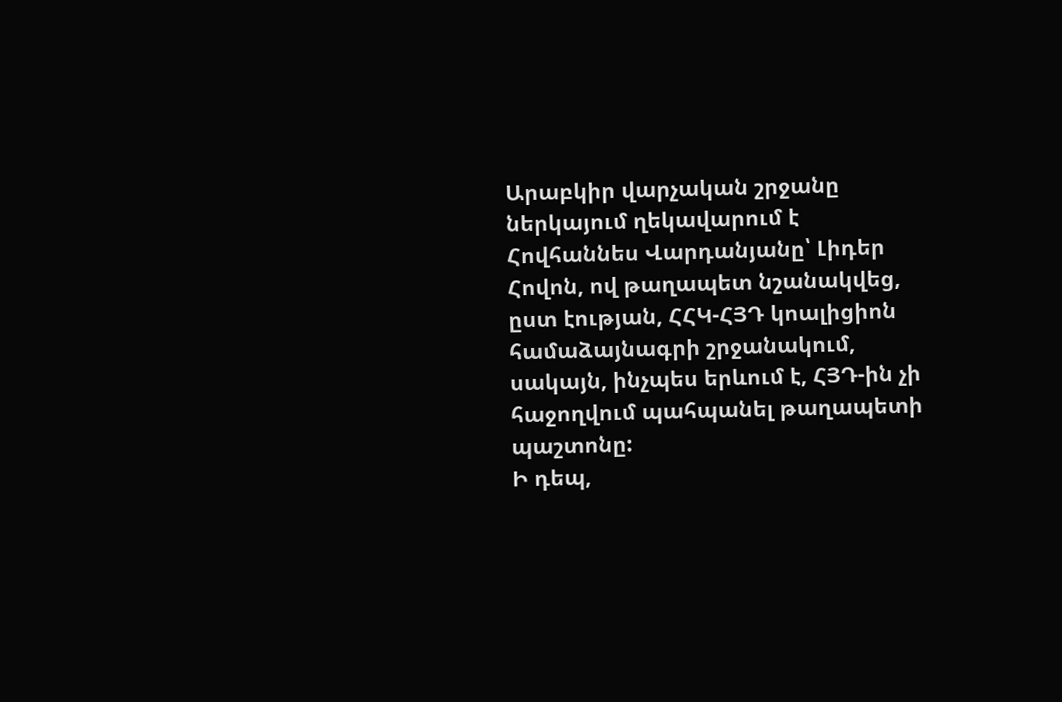Արաբկիր վարչական շրջանը ներկայում ղեկավարում է Հովհաննես Վարդանյանը՝ Լիդեր Հովոն, ով թաղապետ նշանակվեց, ըստ էության, ՀՀԿ-ՀՅԴ կոալիցիոն համաձայնագրի շրջանակում, սակայն, ինչպես երևում է, ՀՅԴ-ին չի հաջողվում պահպանել թաղապետի պաշտոնը:
Ի դեպ,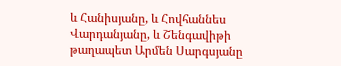և Հանիսյանը, և Հովհաննես Վարդանյանը, և Շենգավիթի թաղապետ Արմեն Սարգսյանը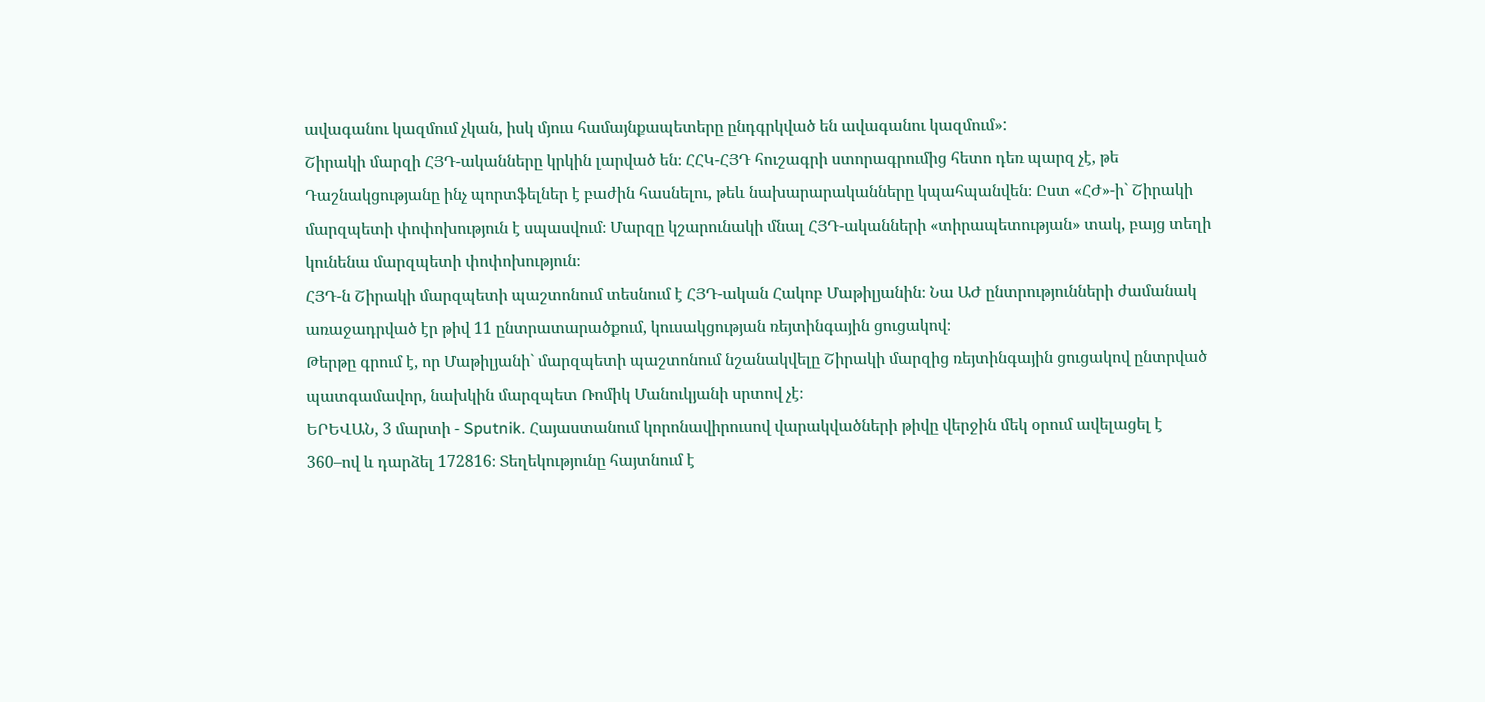ավագանու կազմում չկան, իսկ մյուս համայնքապետերը ընդգրկված են ավագանու կազմում»:
Շիրակի մարզի ՀՅԴ-ականները կրկին լարված են։ ՀՀԿ-ՀՅԴ հուշագրի ստորագրումից հետո դեռ պարզ չէ, թե Դաշնակցությանը ինչ պորտֆելներ է բաժին հասնելու, թեև նախարարականները կպահպանվեն։ Ըստ «ՀԺ»-ի` Շիրակի մարզպետի փոփոխություն է սպասվում։ Մարզը կշարունակի մնալ ՀՅԴ-ականների «տիրապետության» տակ, բայց տեղի կունենա մարզպետի փոփոխություն։
ՀՅԴ-ն Շիրակի մարզպետի պաշտոնում տեսնում է ՀՅԴ-ական Հակոբ Մաթիլյանին։ Նա ԱԺ ընտրությունների ժամանակ առաջադրված էր թիվ 11 ընտրատարածքում, կուսակցության ռեյտինգային ցուցակով։
Թերթը գրում է, որ Մաթիլյանի` մարզպետի պաշտոնում նշանակվելը Շիրակի մարզից ռեյտինգային ցուցակով ընտրված պատգամավոր, նախկին մարզպետ Ռոմիկ Մանուկյանի սրտով չէ։
ԵՐԵՎԱՆ, 3 մարտի - Sputnik. Հայաստանում կորոնավիրուսով վարակվածների թիվը վերջին մեկ օրում ավելացել է 360–ով և դարձել 172816։ Տեղեկությունը հայտնում է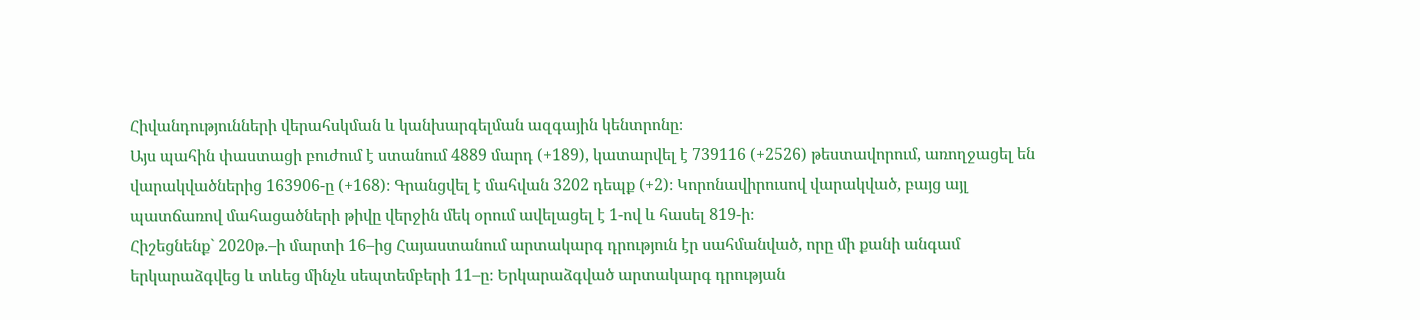Հիվանդությունների վերահսկման և կանխարգելման ազգային կենտրոնը։
Այս պահին փաստացի բուժում է ստանում 4889 մարդ (+189), կատարվել է 739116 (+2526) թեստավորում, առողջացել են վարակվածներից 163906-ը (+168)։ Գրանցվել է մահվան 3202 դեպք (+2)։ Կորոնավիրուսով վարակված, բայց այլ պատճառով մահացածների թիվը վերջին մեկ օրում ավելացել է 1-ով և հասել 819-ի։
Հիշեցնենք` 2020թ.–ի մարտի 16–ից Հայաստանում արտակարգ դրություն էր սահմանված, որը մի քանի անգամ երկարաձգվեց և տևեց մինչև սեպտեմբերի 11–ը։ Երկարաձգված արտակարգ դրության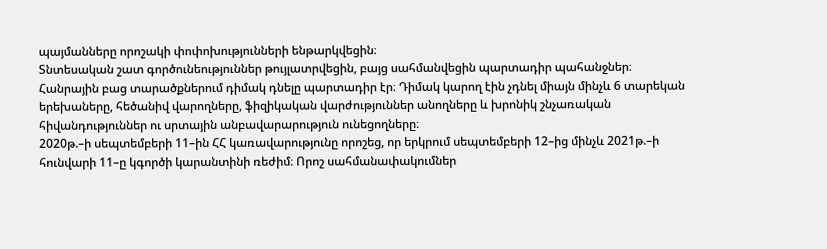պայմանները որոշակի փոփոխությունների ենթարկվեցին։
Տնտեսական շատ գործունեություններ թույլատրվեցին, բայց սահմանվեցին պարտադիր պահանջներ։
Հանրային բաց տարածքներում դիմակ դնելը պարտադիր էր։ Դիմակ կարող էին չդնել միայն մինչև 6 տարեկան երեխաները, հեծանիվ վարողները, ֆիզիկական վարժություններ անողները և խրոնիկ շնչառական հիվանդություններ ու սրտային անբավարարություն ունեցողները։
2020թ.–ի սեպտեմբերի 11–ին ՀՀ կառավարությունը որոշեց, որ երկրում սեպտեմբերի 12–ից մինչև 2021թ.–ի հունվարի 11–ը կգործի կարանտինի ռեժիմ։ Որոշ սահմանափակումներ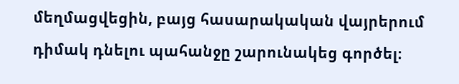մեղմացվեցին, բայց հասարակական վայրերում դիմակ դնելու պահանջը շարունակեց գործել։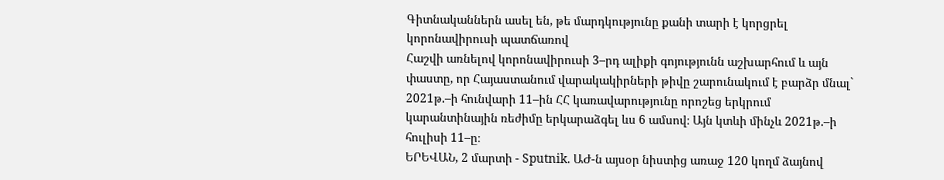Գիտնականներն ասել են, թե մարդկությունը քանի տարի է կորցրել կորոնավիրուսի պատճառով
Հաշվի առնելով կորոնավիրուսի 3–րդ ալիքի գոյությունն աշխարհում և այն փաստը, որ Հայաստանում վարակակիրների թիվը շարունակում է բարձր մնալ` 2021թ.–ի հունվարի 11–ին ՀՀ կառավարությունը որոշեց երկրում կարանտինային ռեժիմը երկարաձգել ևս 6 ամսով։ Այն կտևի մինչև 2021թ.–ի հուլիսի 11–ը։
ԵՐԵՎԱՆ, 2 մարտի - Sputnik. ԱԺ-ն այսօր նիստից առաջ 120 կողմ ձայնով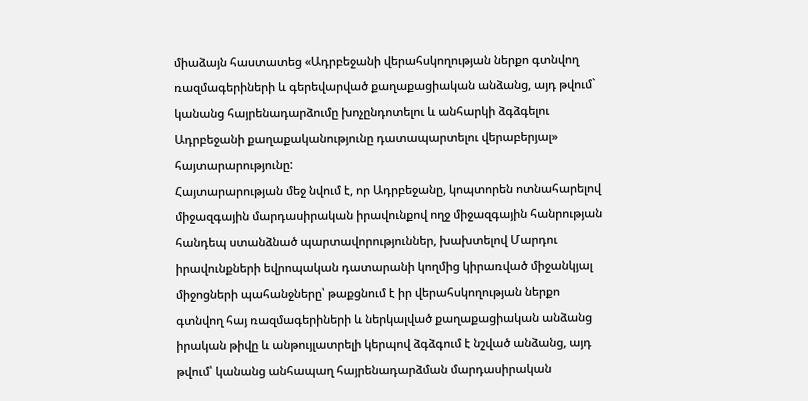միաձայն հաստատեց «Ադրբեջանի վերահսկողության ներքո գտնվող ռազմագերիների և գերեվարված քաղաքացիական անձանց, այդ թվում` կանանց հայրենադարձումը խոչընդոտելու և անհարկի ձգձգելու Ադրբեջանի քաղաքականությունը դատապարտելու վերաբերյալ» հայտարարությունը:
Հայտարարության մեջ նվում է, որ Ադրբեջանը, կոպտորեն ոտնահարելով միջազգային մարդասիրական իրավունքով ողջ միջազգային հանրության հանդեպ ստանձնած պարտավորություններ, խախտելով Մարդու իրավունքների եվրոպական դատարանի կողմից կիրառված միջանկյալ միջոցների պահանջները՝ թաքցնում է իր վերահսկողության ներքո գտնվող հայ ռազմագերիների և ներկալված քաղաքացիական անձանց իրական թիվը և անթույլատրելի կերպով ձգձգում է նշված անձանց, այդ թվում՝ կանանց անհապաղ հայրենադարձման մարդասիրական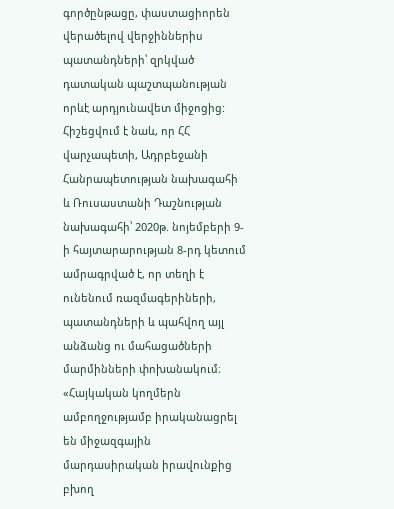գործընթացը, փաստացիորեն վերածելով վերջիններիս պատանդների՝ զրկված դատական պաշտպանության որևէ արդյունավետ միջոցից:
Հիշեցվում է նաև, որ ՀՀ վարչապետի, Ադրբեջանի Հանրապետության նախագահի և Ռուսաստանի Դաշնության նախագահի՝ 2020թ. նոյեմբերի 9-ի հայտարարության 8-րդ կետում ամրագրված է, որ տեղի է ունենում ռազմագերիների, պատանդների և պահվող այլ անձանց ու մահացածների մարմինների փոխանակում։ «Հայկական կողմերն ամբողջությամբ իրականացրել են միջազգային մարդասիրական իրավունքից բխող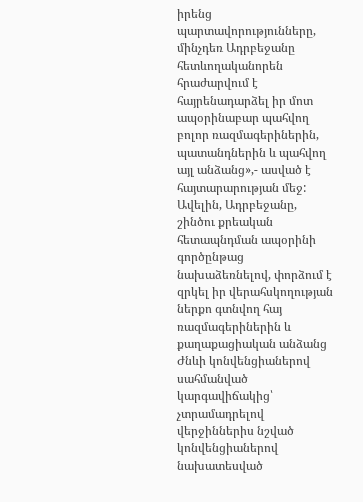իրենց պարտավորությունները, մինչդեռ Ադրբեջանը հետևողականորեն հրաժարվում է հայրենադարձել իր մոտ ապօրինաբար պահվող բոլոր ռազմագերիներին, պատանդներին և պահվող այլ անձանց»,- ասված է հայտարարության մեջ:
Ավելին, Ադրբեջանը, շինծու քրեական հետապնդման ապօրինի գործընթաց նախաձեռնելով, փորձում է զրկել իր վերահսկողության ներքո գտնվող հայ ռազմագերիներին և քաղաքացիական անձանց Ժնևի կոնվենցիաներով սահմանված կարգավիճակից՝ չտրամադրելով վերջիններիս նշված կոնվենցիաներով նախատեսված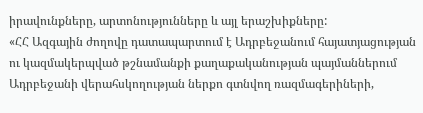իրավունքները, արտոնությունները և այլ երաշխիքները:
«ՀՀ Ազգային ժողովը դատապարտում է Ադրբեջանում հայատյացության ու կազմակերպված թշնամանքի քաղաքականության պայմաններում Ադրբեջանի վերահսկողության ներքո գտնվող ռազմագերիների,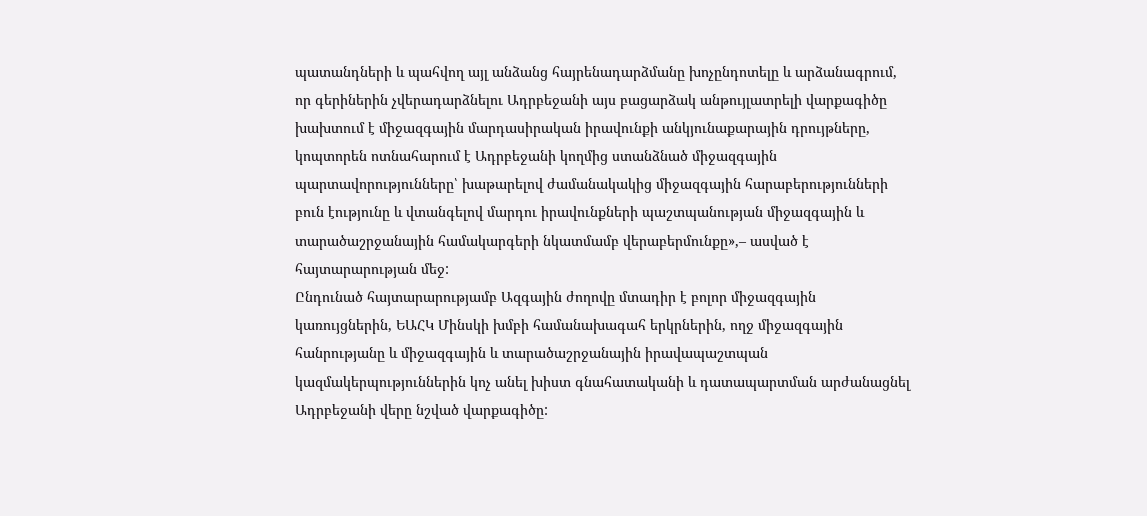պատանդների և պահվող այլ անձանց հայրենադարձմանը խոչընդոտելը և արձանագրում, որ գերիներին չվերադարձնելու Ադրբեջանի այս բացարձակ անթույլատրելի վարքագիծը խախտում է միջազգային մարդասիրական իրավունքի անկյունաքարային դրույթները, կոպտորեն ոտնահարում է Ադրբեջանի կողմից ստանձնած միջազգային պարտավորությունները՝ խաթարելով ժամանակակից միջազգային հարաբերությունների բուն էությունը և վտանգելով մարդու իրավունքների պաշտպանության միջազգային և տարածաշրջանային համակարգերի նկատմամբ վերաբերմունքը»,– ասված է հայտարարության մեջ:
Ընդունած հայտարարությամբ Ազգային ժողովը մտադիր է բոլոր միջազգային կառույցներին, ԵԱՀԿ Մինսկի խմբի համանախագահ երկրներին, ողջ միջազգային հանրությանը և միջազգային և տարածաշրջանային իրավապաշտպան կազմակերպություններին կոչ անել խիստ գնահատականի և դատապարտման արժանացնել Ադրբեջանի վերը նշված վարքագիծը: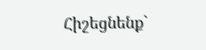Հիշեցնենք`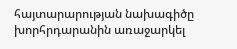հայտարարության նախագիծը խորհրդարանին առաջարկել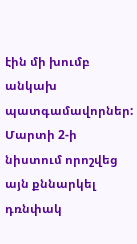էին մի խումբ անկախ պատգամավորներ: Մարտի 2-ի նիստում որոշվեց այն քննարկել դռնփակ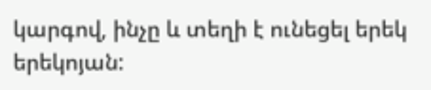կարգով, ինչը և տեղի է ունեցել երեկ երեկոյան: